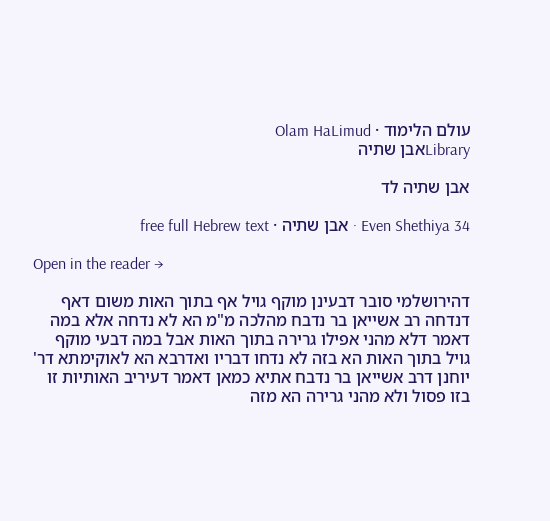עולם הלימוד · Olam HaLimud
Libraryאבן שתיה

אבן שתיה לד

Even Shethiya 34 · אבן שתיה · free full Hebrew text

Open in the reader →

דהירושלמי סובר דבעינן מוקף גויל אף בתוך האות משום דאף דנדחה רב אשייאן בר נדבח מהלכה מ"מ הא לא נדחה אלא במה דאמר דלא מהני אפילו גרירה בתוך האות אבל במה דבעי מוקף גויל בתוך האות הא בזה לא נדחו דבריו ואדרבא הא לאוקימתא דר' יוחנן דרב אשייאן בר נדבח אתיא כמאן דאמר דעיריב האותיות זו בזו פסול ולא מהני גרירה הא מזה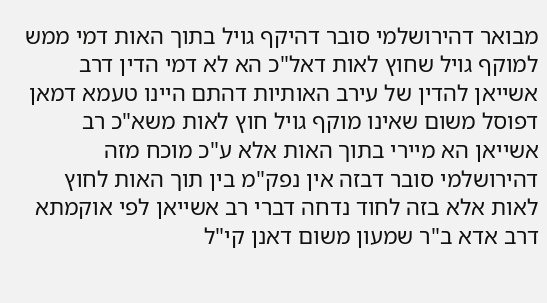מבואר דהירושלמי סובר דהיקף גויל בתוך האות דמי ממש למוקף גויל שחוץ לאות דאל"כ הא לא דמי הדין דרב אשייאן להדין של עירב האותיות דהתם היינו טעמא דמאן דפוסל משום שאינו מוקף גויל חוץ לאות משא"כ רב אשייאן הא מיירי בתוך האות אלא ע"כ מוכח מזה דהירושלמי סובר דבזה אין נפק"מ בין תוך האות לחוץ לאות אלא בזה לחוד נדחה דברי רב אשייאן לפי אוקמתא דרב אדא ב"ר שמעון משום דאנן קי"ל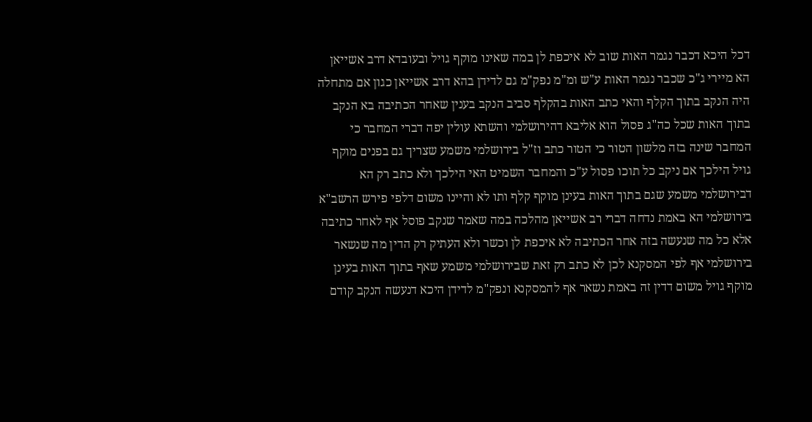דכל היכא דכבר נגמר האות שוב לא איכפת לן במה שאינו מוקף גויל ובעובדא דרב אשייאן הא מיירי ג"כ שכבר נגמר האות ע"ש ומ"מ נפק"מ גם לדידן בהא דרב אשייאן כגון אם מתחלה היה הנקב בתוך הקלף והאי כתב האות בהקלף סביב הנקב בענין שאחר הכתיבה בא הנקב בתוך האות שכל כה"ג פסול הוא אליבא דהירושלמי והשתא עולין יפה דברי המחבר כי המחבר שינה בזה מלשון הטור כי הטור כתב וז"ל בירושלמי משמע שצריך גם בפנים מוקף גויל הילכך אם ניקב כל תוכו פסול ע"כ והמחבר השמיט האי הילכך ולא כתב רק הא דבירושלמי משמע שגם בתוך האות בעינן מוקף קלף ותו לא והיינו משום דלפי פירש הרשב"א בירושלמי הא באמת נדחה דברי רב אשייאן מהלכה במה שאמר שנקב פוסל אף לאחר כתיבה אלא כל מה שנעשה בזה אחר הכתיבה לא איכפת לן וכשר ולא העתיק רק הדין מה שנשאר בירושלמי אף לפי המסקנא לכן לא כתב רק זאת שבירושלמי משמע שאף בתוך האות בעינן מוקף גויל משום דדין זה באמת נשאר אף להמסקנא ונפק"מ לדידן היכא דנעשה הנקב קודם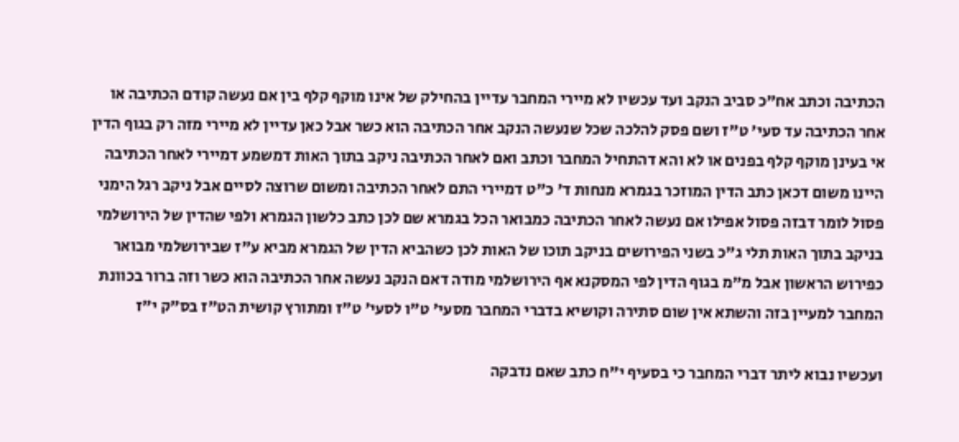הכתיבה וכתב אח"כ סביב הנקב ועד עכשיו לא מיירי המחבר עדיין בהחילק של אינו מוקף קלף בין אם נעשה קודם הכתיבה או אחר הכתיבה עד סעי' ט"ז ושם פסק להלכה שכל שנעשה הנקב אחר הכתיבה הוא כשר אבל כאן עדיין לא מיירי מזה רק בגוף הדין אי בעינן מוקף קלף בפנים או לא והא דהתחיל המחבר וכתב ואם לאחר הכתיבה ניקב בתוך האות דמשמע דמיירי לאחר הכתיבה היינו משום דכאן כתב הדין המוזכר בגמרא מנחות ד' כ"ט דמיירי התם לאחר הכתיבה ומשום שרוצה לסיים אבל ניקב רגל הימני פסול לומר דבזה פסול אפילו אם נעשה לאחר הכתיבה כמבואר הכל בגמרא שם לכן כתב כלשון הגמרא ולפי שהדין של הירושלמי בניקב בתוך האות תלי ג"כ בשני הפירושים בניקב תוכו של האות לכן כשהביא הדין של הגמרא מביא ע"ז שבירושלמי מבואר כפירוש הראשון אבל מ"מ בגוף הדין לפי המסקנא אף הירושלמי מודה דאם הנקב נעשה אחר הכתיבה הוא כשר וזה ברור בכוונת המחבר למעיין בזה והשתא אין שום סתירה וקושיא בדברי המחבר מסעי' ט"ו לסעי' ט"ז ומתורץ קושית הט"ז בס"ק י"ז

ועכשיו נבוא ליתר דברי המחבר כי בסעיף י"ח כתב שאם נדבקה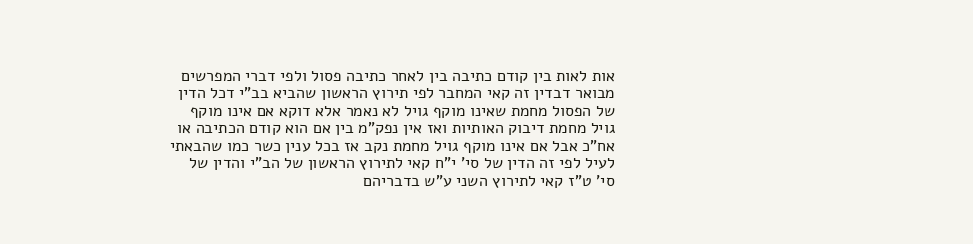אות לאות בין קודם כתיבה בין לאחר כתיבה פסול ולפי דברי המפרשים מבואר דבדין זה קאי המחבר לפי תירוץ הראשון שהביא בב"י דכל הדין של הפסול מחמת שאינו מוקף גויל לא נאמר אלא דוקא אם אינו מוקף גויל מחמת דיבוק האותיות ואז אין נפק"מ בין אם הוא קודם הכתיבה או אח"כ אבל אם אינו מוקף גויל מחמת נקב אז בכל ענין כשר כמו שהבאתי לעיל לפי זה הדין של סי' י"ח קאי לתירוץ הראשון של הב"י והדין של סי' ט"ז קאי לתירוץ השני ע"ש בדבריהם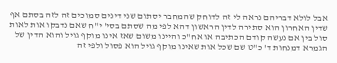אבל לולא דבריהם נראה לי זה לדוחק שהמחבר יסתום שני דינים סמוכים זה לזה בסתם אף שדין האחרון הוא סתירה לדין הראשון דהא לפי מה שסתם בסי' י"ח שאם נדבקו אות לאות סול בין אם נעשה קודם הכתיבה או אח"כ והיינו משום שאז אינו מוקף גויל והוא הדין של הגמרא דמנחות ד' כ"ט שם שכל אות שאינו מוקף גויל הוא פסול ולפי זה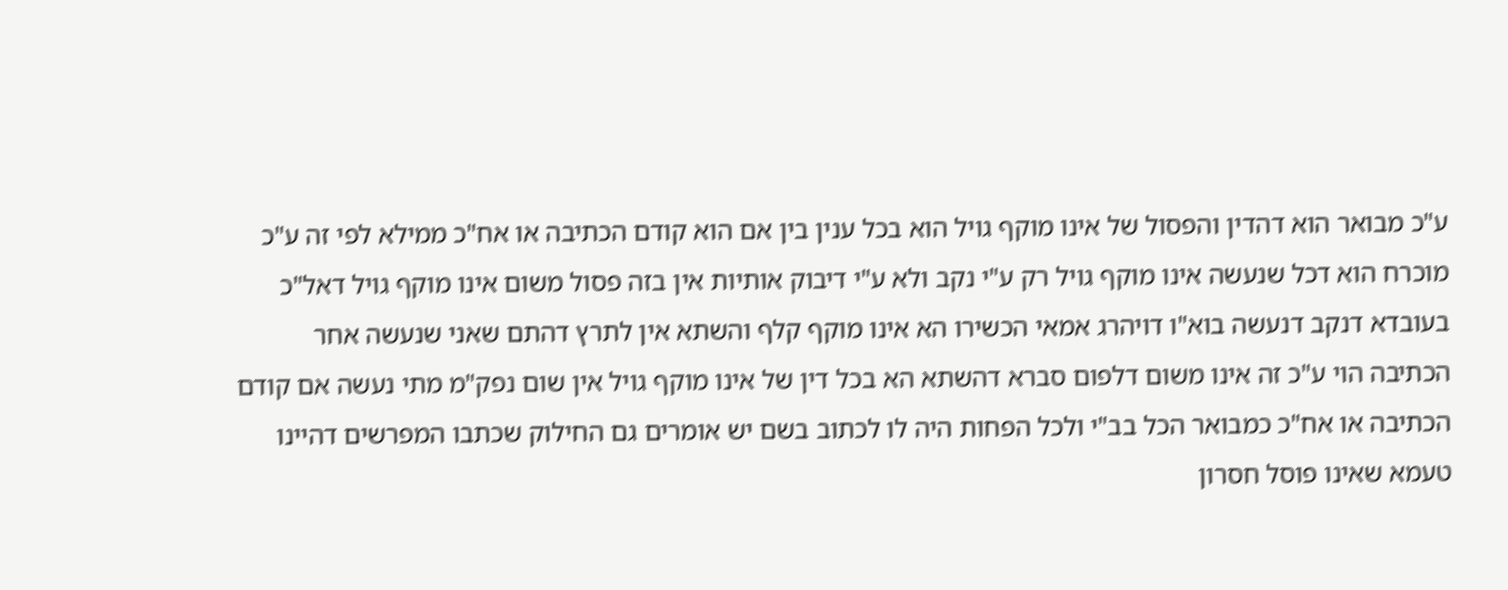ע"כ מבואר הוא דהדין והפסול של אינו מוקף גויל הוא בכל ענין בין אם הוא קודם הכתיבה או אח"כ ממילא לפי זה ע"כ מוכרח הוא דכל שנעשה אינו מוקף גויל רק ע"י נקב ולא ע"י דיבוק אותיות אין בזה פסול משום אינו מוקף גויל דאל"כ בעובדא דנקב דנעשה בוא"ו דויהרג אמאי הכשירו הא אינו מוקף קלף והשתא אין לתרץ דהתם שאני שנעשה אחר הכתיבה הוי ע"כ זה אינו משום דלפום סברא דהשתא הא בכל דין של אינו מוקף גויל אין שום נפק"מ מתי נעשה אם קודם הכתיבה או אח"כ כמבואר הכל בב"י ולכל הפחות היה לו לכתוב בשם יש אומרים גם החילוק שכתבו המפרשים דהיינו טעמא שאינו פוסל חסרון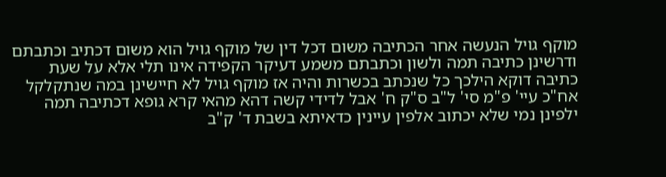מוקף גויל הנעשה אחר הכתיבה משום דכל דין של מוקף גויל הוא משום דכתיב וכתבתם ודרשינן כתיבה תמה ולשון וכתבתם משמע דעיקר הקפידה אינו תלי אלא על שעת כתיבה דוקא הילכך כל שנכתב בכשרות והיה אז מוקף גויל לא חיישינן במה שנתקלקל אח"כ עיי' פ"מ סי' ל"ב ס"ק ח' אבל לדידי קשה דהא מהאי קרא גופא דכתיבה תמה ילפינן נמי שלא יכתוב אלפין עיינין כדאיתא בשבת ד' ק"ב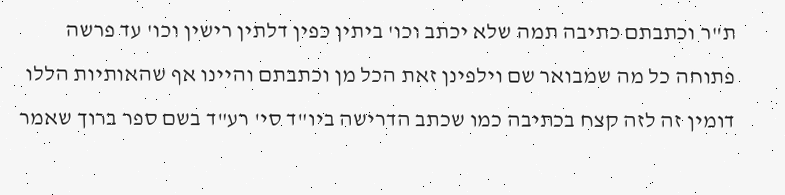ת"ר וכתבתם כתיבה תמה שלא יכתב וכו' ביתין כפין דלתין רישין וכו' עד פרשה פתוחה כל מה שמבואר שם וילפינן זאת הכל מן וכתבתם והיינו אף שהאותיות הללו דומין זה לזה קצח בכתיבה כמו שכתב הדרישה ביו"ד סי' רע"ד בשם ספר ברוך שאמר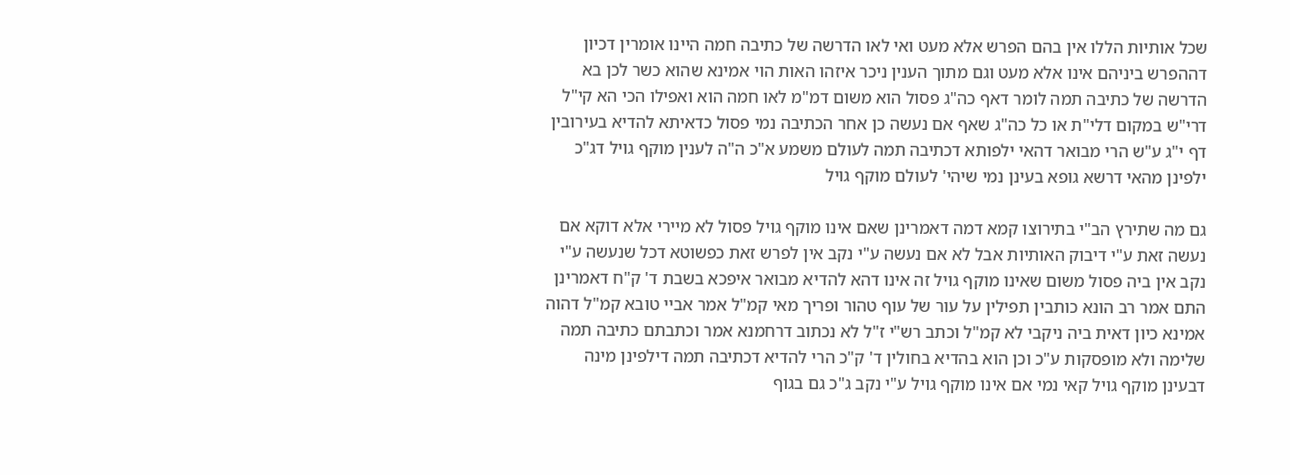שכל אותיות הללו אין בהם הפרש אלא מעט ואי לאו הדרשה של כתיבה חמה היינו אומרין דכיון דההפרש ביניהם אינו אלא מעט וגם מתוך הענין ניכר איזהו האות הוי אמינא שהוא כשר לכן בא הדרשה של כתיבה תמה לומר דאף כה"ג פסול הוא משום דמ"מ לאו חמה הוא ואפילו הכי הא קי"ל דרי"ש במקום דלי"ת או כל כה"ג שאף אם נעשה כן אחר הכתיבה נמי פסול כדאיתא להדיא בעירובין דף י"ג ע"ש הרי מבואר דהאי ילפותא דכתיבה תמה לעולם משמע א"כ ה"ה לענין מוקף גויל דג"כ ילפינן מהאי דרשא גופא בעינן נמי שיהי' לעולם מוקף גויל

גם מה שתירץ הב"י בתירוצו קמא דמה דאמרינן שאם אינו מוקף גויל פסול לא מיירי אלא דוקא אם נעשה זאת ע"י דיבוק האותיות אבל לא אם נעשה ע"י נקב אין לפרש זאת כפשוטא דכל שנעשה ע"י נקב אין ביה פסול משום שאינו מוקף גויל זה אינו דהא להדיא מבואר איפכא בשבת ד' ק"ח דאמרינן התם אמר רב הונא כותבין תפילין על עור של עוף טהור ופריך מאי קמ"ל אמר אביי טובא קמ"ל דהוה אמינא כיון דאית ביה ניקבי לא קמ"ל וכתב רש"י ז"ל לא נכתוב דרחמנא אמר וכתבתם כתיבה תמה שלימה ולא מופסקות ע"כ וכן הוא בהדיא בחולין ד' ק"כ הרי להדיא דכתיבה תמה דילפינן מינה דבעינן מוקף גויל קאי נמי אם אינו מוקף גויל ע"י נקב ג"כ גם בגוף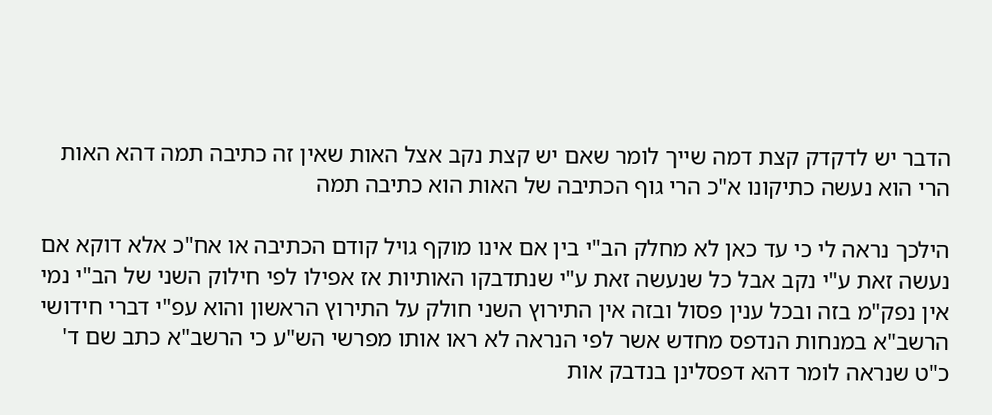הדבר יש לדקדק קצת דמה שייך לומר שאם יש קצת נקב אצל האות שאין זה כתיבה תמה דהא האות הרי הוא נעשה כתיקונו א"כ הרי גוף הכתיבה של האות הוא כתיבה תמה

הילכך נראה לי כי עד כאן לא מחלק הב"י בין אם אינו מוקף גויל קודם הכתיבה או אח"כ אלא דוקא אם נעשה זאת ע"י נקב אבל כל שנעשה זאת ע"י שנתדבקו האותיות אז אפילו לפי חילוק השני של הב"י נמי אין נפק"מ בזה ובכל ענין פסול ובזה אין התירוץ השני חולק על התירוץ הראשון והוא עפ"י דברי חידושי הרשב"א במנחות הנדפס מחדש אשר לפי הנראה לא ראו אותו מפרשי הש"ע כי הרשב"א כתב שם ד' כ"ט שנראה לומר דהא דפסלינן בנדבק אות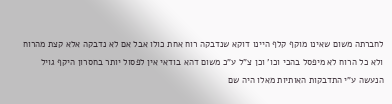לחברתה משום שאינו מוקף קלף היינו דוקא שנדבקה רוח אחת כולו אבל אם לא נדבקה אלא קצת מהרוח ולא כל הרוח לא מיפסל בהכי וכו' וכן צ"ל ע"כ משום דהא בודאי אין לפסול יותר בחסרון היקף גויל הנעשה ע"י התדבקות האותיות מאלו היה שם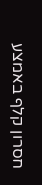חסרון קלף באמצע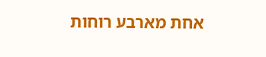אחת מארבע רוחות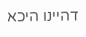דהיינו היכא